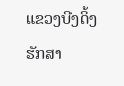ແຂວງບີງດິ້ງຮັກສາ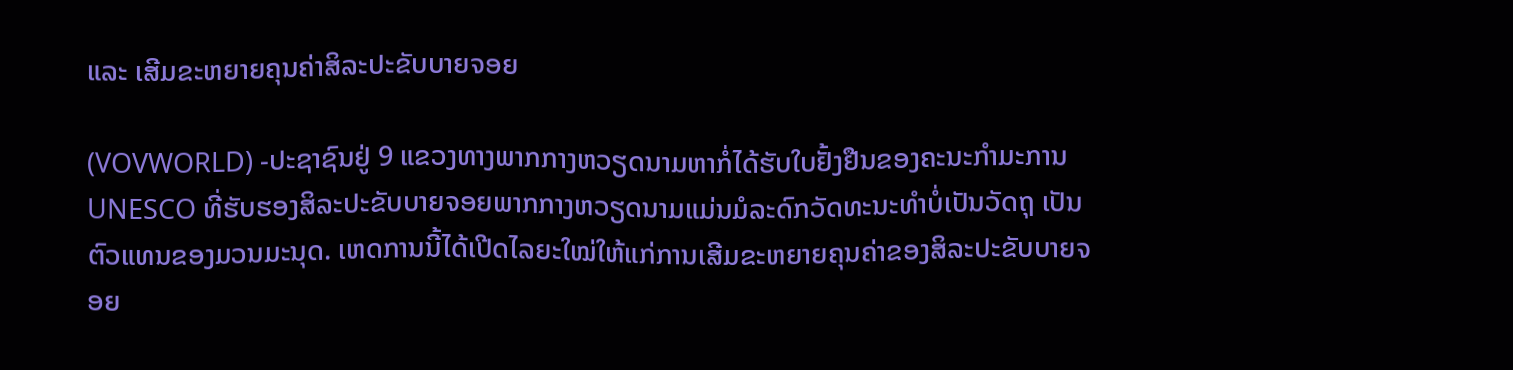ແລະ ເສີມຂະຫຍາຍຄຸນຄ່າສິລະປະຂັບບາຍຈອຍ

(VOVWORLD) -ປະຊາຊົນຢູ່ 9 ແຂວງທາງພາກກາງຫວຽດນາມຫາກໍ່ໄດ້ຮັບໃບຢັ້ງຢືນຂອງຄະນະກຳມະການ UNESCO ທີ່ຮັບຮອງສິລະປະຂັບບາຍຈອຍພາກກາງຫວຽດນາມແມ່ນມໍລະດົກວັດທະນະທຳບໍ່ເປັນວັດຖຸ ເປັນຕົວແທນຂອງມວນມະນຸດ. ເຫດການນີ້ໄດ້ເປີດໄລຍະໃໝ່ໃຫ້ແກ່ການເສີມຂະຫຍາຍຄຸນຄ່າຂອງສິລະປະຂັບບາຍຈອຍ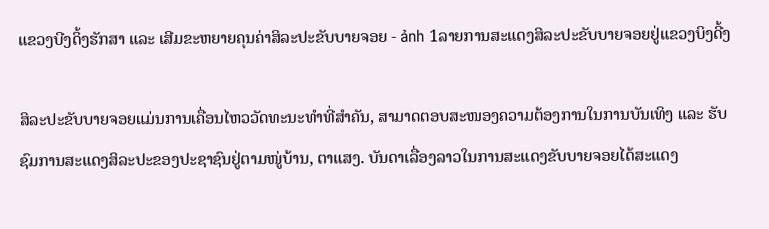ແຂວງບີງດິ້ງຮັກສາ ແລະ ເສີມຂະຫຍາຍຄຸນຄ່າສິລະປະຂັບບາຍຈອຍ - ảnh 1ລາຍການສະແດງສິລະປະຂັບບາຍຈອຍຢູ່ແຂວງບິງດີ້ງ

ສິລະປະຂັບບາຍຈອຍແມ່ນການເຄື່ອນໄຫວວັດທະນະທຳທີ່ສຳຄັນ, ສາມາດຕອບສະໜອງຄວາມຕ້ອງການໃນການບັນເທິງ ແລະ ຮັບຊົມການສະແດງສິລະປະຂອງປະຊາຊົນຢູ່ຕາມໜູ່ບ້ານ, ຕາແສງ. ບັນດາເລື່ອງລາວໃນການສະແດງຂັບບາຍຈອຍໄດ້ສະແດງ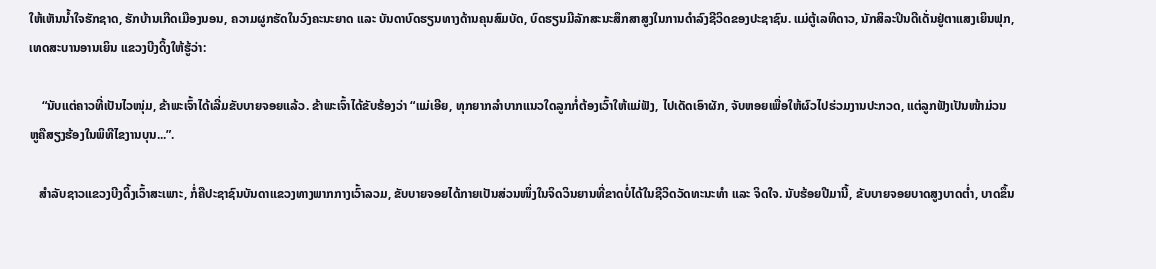ໃຫ້ເຫັນນ້ຳໃຈຮັກຊາດ, ຮັກບ້ານເກີດເມືອງນອນ, ຄວາມຜູກຮັດໃນວົງຄະນະຍາດ ແລະ ບັນດາບົດຮຽນທາງດ້ານຄຸນສົມບັດ, ບົດຮຽນມີລັກສະນະສຶກສາສູງໃນການດຳລົງຊີວິດຂອງປະຊາຊົນ. ແມ່ຕູ້ເລທິດາວ, ນັກສິລະປິນດີເດັ່ນຢູ່ຕາແສງເຍິນຟຸກ, ເທດສະບານອານເຍິນ ແຂວງບີງດິ້ງໃຫ້ຮູ້ວ່າ:

    “ນັບແຕ່ຄາວທີ່ເປັນໄວໜຸ່ມ, ຂ້າພະເຈົ້າໄດ້ເລີ່ມຂັບບາຍຈອຍແລ້ວ. ຂ້າພະເຈົ້າໄດ້ຂັບຮ້ອງວ່າ “ແມ່ເອີຍ, ທຸກຍາກລຳບາກແນວໃດລູກກໍ່ຕ້ອງເວົ້າໃຫ້ແມ່ຟັງ, ໄປເດັດເອົາຜັກ, ຈັບຫອຍເພື່ອໃຫ້ຜົວໄປຮ່ວມງານປະກວດ, ແຕ່ລູກຟັງເປັນໜ້າມ່ວນຫູຄືສຽງຮ້ອງໃນພິທີໄຂງານບຸນ...”.

   ສຳລັບຊາວແຂວງບີງດິ້ງເວົ້າສະເພາະ, ກໍ່ຄືປະຊາຊົນບັນດາແຂວງທາງພາກກາງເວົ້າລວມ, ຂັບບາຍຈອຍໄດ້ກາຍເປັນສ່ວນໜຶ່ງໃນຈິດວິນຍານທີ່ຂາດບໍ່ໄດ້ໃນຊີວິດວັດທະນະທຳ ແລະ ຈິດໃຈ. ນັບຮ້ອຍປີມານີ້, ຂັບບາຍຈອຍບາດສູງບາດຕ່ຳ, ບາດຂຶ້ນ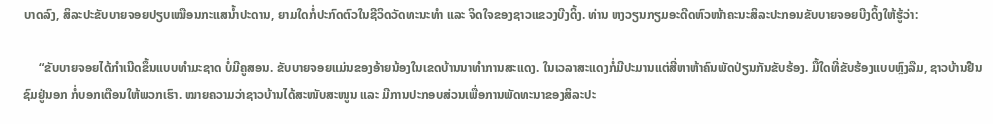ບາດລົງ, ສິລະປະຂັບບາຍຈອຍປຽບເໝືອນກະແສນ້ຳປະດານ, ຍາມໃດກໍ່ປະກົດຕົວໃນຊີວິດວັດທະນະທຳ ແລະ ຈິດໃຈຂອງຊາວແຂວງບີງດິ້ງ. ທ່ານ ຫງວຽນກຽມອະດີດຫົວໜ້າຄະນະສິລະປະກອນຂັບບາຍຈອຍບີງດິ້ງໃຫ້ຮູ້ວ່າ:

     “ຂັບບາຍຈອຍໄດ້ກຳເນີດຂຶ້ນແບບທຳມະຊາດ ບໍ່ມີຄູສອນ. ຂັບບາຍຈອຍແມ່ນຂອງອ້າຍນ້ອງໃນເຂດບ້ານນາທຳການສະແດງ. ໃນເວລາສະແດງກໍ່ມີປະມານແຕ່ສີ່ຫາຫ້າຄົນພັດປ່ຽນກັນຂັບຮ້ອງ. ມື້ໃດທີ່ຂັບຮ້ອງແບບຫຼົງລືມ, ຊາວບ້ານຢືນຊົມຢູ່ນອກ ກໍ່ບອກເຕືອນໃຫ້ພວກເຮົາ. ໝາຍຄວາມວ່າຊາວບ້ານໄດ້ສະໜັບສະໜູນ ແລະ ມີການປະກອບສ່ວນເພື່ອການພັດທະນາຂອງສິລະປະ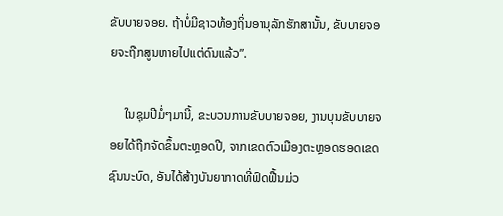ຂັບບາຍຈອຍ. ຖ້າບໍ່ມີຊາວທ້ອງຖິ່ນອານຸລັກຮັກສານັ້ນ, ຂັບບາຍຈອຍຈະຖືກສູນຫາຍໄປແຕ່ດົນແລ້ວ”.

     ໃນຊຸມປີມໍ່ໆມານີ້, ຂະບວນການຂັບບາຍຈອຍ, ງານບຸນຂັບບາຍຈອຍໄດ້ຖືກຈັດຂຶ້ນຕະຫຼອດປີ, ຈາກເຂດຕົວເມືອງຕະຫຼອດຮອດເຂດຊົນນະບົດ, ອັນໄດ້ສ້າງບັນຍາກາດທີ່ຟົດຟື້ນມ່ວ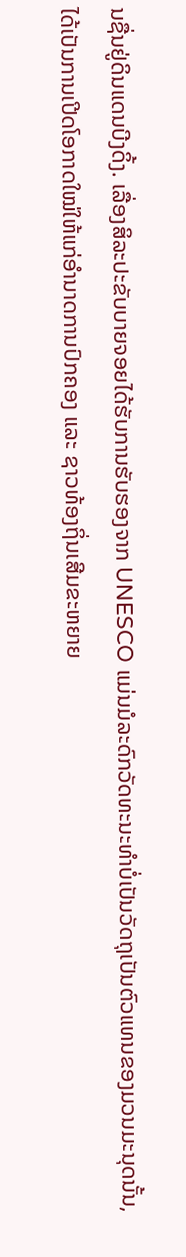ນຊື່ນຢູ່ດິນແດນບີງດິ້ງ. ເລື່ອງສິລະປະຂັບບາຍຈອຍໄດ້ຮັບການຮັບຮອງຈາກ UNESCO ແມ່ນມໍລະດົກວັດທະນະທຳບໍ່ເປັນວັດຖຸເປັນຕົວແທນຂອງມວນມະນຸດນັ້ນ, ໄດ້ເປັນການເປີດໂອກາດໃໝ່ໃຫ້ແກ່ອຳນາດການປົກຄອງ ແລະ ຊາວທ້ອງຖິ່ນເສີມຂະຫຍາຍ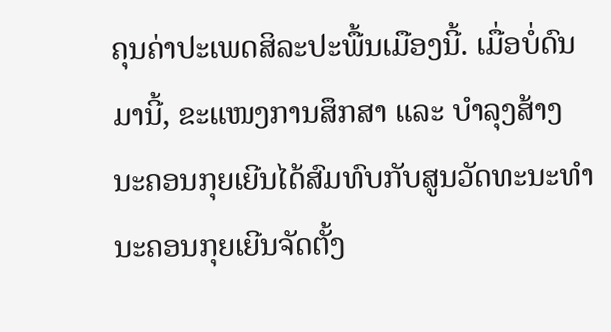ຄຸນຄ່າປະເພດສິລະປະພື້ນເມືອງນີ້. ເມື່ອບໍ່ດົນມານີ້, ຂະແໜງການສຶກສາ ແລະ ບຳລຸງສ້າງນະຄອນກຸຍເຍີນໄດ້ສົມທົບກັບສູນວັດທະນະທຳນະຄອນກຸຍເຍີນຈັດຕັ້ງ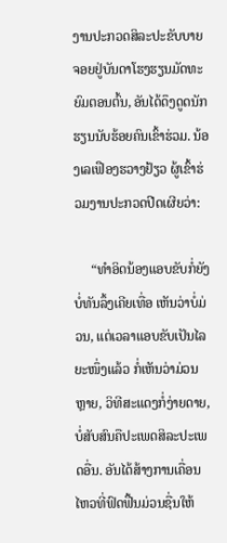ງານປະກວດສິລະປະຂັບບາຍຈອຍຢູ່ບັນດາໂຮງຮຽນມັດທະຍົມຕອນຕົ້ນ, ອັນໄດ້ດຶງດູດນັກຮຽນນັບຮ້ອຍຄົນເຂົ້າຮ່ວມ. ນ້ອງເລເຟືອງຮວາງຢ້ຽວ ຜູ້ເຂົ້າຮ່ວມງານປະກວດປີດເຜີຍວ່າ:

     “ທຳອິດນ້ອງແອບຂັບກໍ່ຍັງບໍ່ທັນລຶ້ງເຄີຍເທື່ອ ເຫັນວ່າບໍ່ມ່ວນ, ແຕ່ເວລາແອບຂັບເປັນໄລຍະໜຶ່ງແລ້ວ ກໍ່ເຫັນວ່າມ່ວນຫຼາຍ, ວິທີສະແດງກໍ່ງ່າຍດາຍ, ບໍ່ສັບສົນຄືປະເພດສິລະປະເພດອື່ນ. ອັນໄດ້ສ້າງການເຄື່ອນໄຫວທີ່ຟົດຟື້ນມ່ວນຊື່ນໃຫ້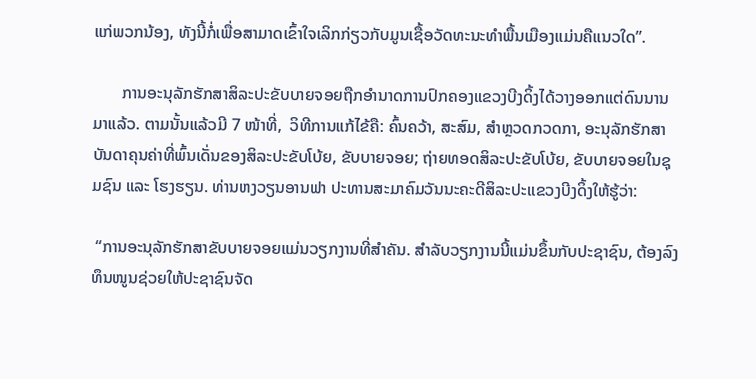ແກ່ພວກນ້ອງ, ທັງນີ້ກໍ່ເພື່ອສາມາດເຂົ້າໃຈເລິກກ່ຽວກັບມູນເຊື້ອວັດທະນະທຳພື້ນເມືອງແມ່ນຄືແນວໃດ”.

       ການອະນຸລັກຮັກສາສິລະປະຂັບບາຍຈອຍຖືກອຳນາດການປົກຄອງແຂວງບີງດິ້ງໄດ້ວາງອອກແຕ່ດົນນານມາແລ້ວ. ຕາມນັ້ນແລ້ວມີ 7 ໜ້າທີ່,  ວິທີການແກ້ໄຂ້ຄື: ຄົ້ນຄວ້າ, ສະສົມ, ສຳຫຼວດກວດກາ, ອະນຸລັກຮັກສາບັນດາຄຸນຄ່າທີ່ພົ້ນເດັ່ນຂອງສິລະປະຂັບໂບ້ຍ, ຂັບບາຍຈອຍ; ຖ່າຍທອດສິລະປະຂັບໂບ້ຍ, ຂັບບາຍຈອຍໃນຊຸມຊົນ ແລະ ໂຮງຮຽນ. ທ່ານຫງວຽນອານຟາ ປະທານສະມາຄົມວັນນະຄະດີສິລະປະແຂວງບີງດິ້ງໃຫ້ຮູ້ວ່າ:

 “ການອະນຸລັກຮັກສາຂັບບາຍຈອຍແມ່ນວຽກງານທີ່ສຳຄັນ. ສຳລັບວຽກງານນີ້ແມ່ນຂຶ້ນກັບປະຊາຊົນ, ຕ້ອງລົງທຶນໜູນຊ່ວຍໃຫ້ປະຊາຊົນຈັດ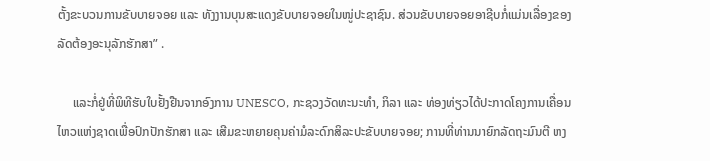ຕັ້ງຂະບວນການຂັບບາຍຈອຍ ແລະ ທັງງານບຸນສະແດງຂັບບາຍຈອຍໃນໜູ່ປະຊາຊົນ. ສ່ວນຂັບບາຍຈອຍອາຊີບກໍ່ແມ່ນເລື່ອງຂອງລັດຕ້ອງອະນຸລັກຮັກສາ” .

     ແລະກໍ່ຢູ່ທີ່ພິທີຮັບໃບຢັ້ງຢືນຈາກອົງການ UNESCO, ກະຊວງວັດທະນະທຳ, ກິລາ ແລະ ທ່ອງທ່ຽວໄດ້ປະກາດໂຄງການເຄື່ອນໄຫວແຫ່ງຊາດເພື່ອປົກປັກຮັກສາ ແລະ ເສີມຂະຫຍາຍຄຸນຄ່າມໍລະດົກສິລະປະຂັບບາຍຈອຍ; ການທີ່ທ່ານນາຍົກລັດຖະມົນຕີ ຫງ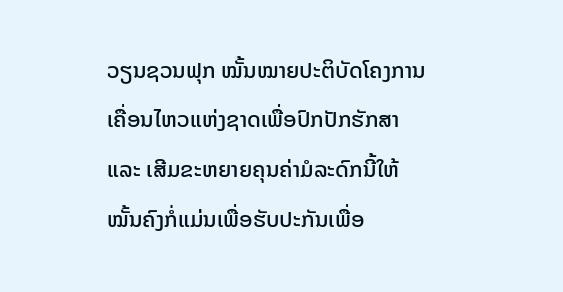ວຽນຊວນຟຸກ ໝັ້ນໝາຍປະຕິບັດໂຄງການເຄື່ອນໄຫວແຫ່ງຊາດເພື່ອປົກປັກຮັກສາ ແລະ ເສີມຂະຫຍາຍຄຸນຄ່າມໍລະດົກນີ້ໃຫ້ໝັ້ນຄົງກໍ່ແມ່ນເພື່ອຮັບປະກັນເພື່ອ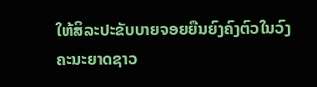ໃຫ້ສິລະປະຂັບບາຍຈອຍຍືນຍົງຄົງຕົວໃນວົງຄະນະຍາດຊາວ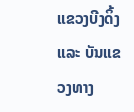ແຂວງບີງດິ້ງ ແລະ ບັນແຂວງທາງ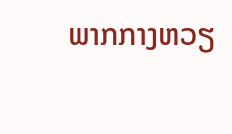ພາກກາງຫວຽ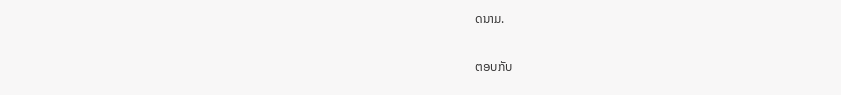ດນາມ.

ຕອບກັບ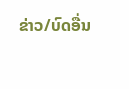ຂ່າວ/ບົດອື່ນ